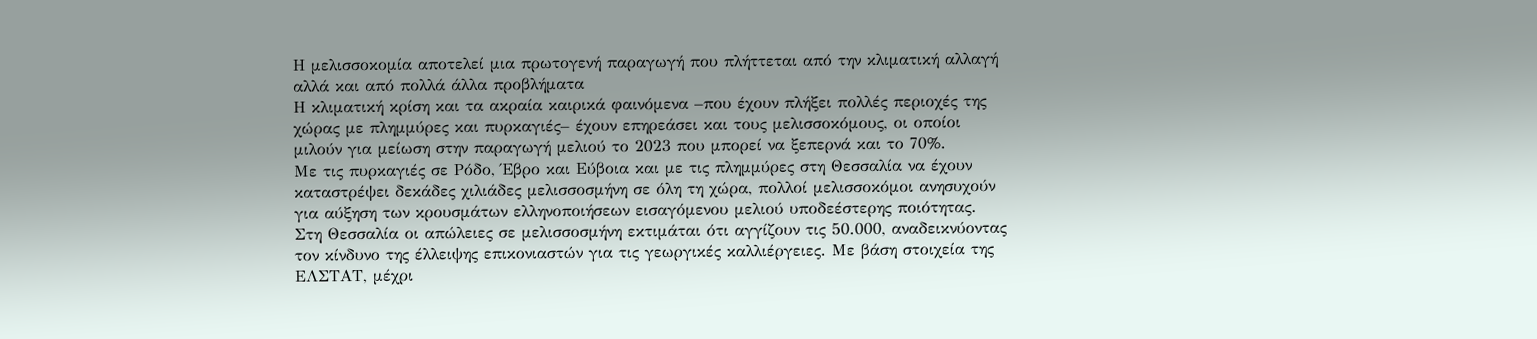Η μελισσοκομία αποτελεί μια πρωτογενή παραγωγή που πλήττεται από την κλιματική αλλαγή αλλά και από πολλά άλλα προβλήματα
Η κλιματική κρίση και τα ακραία καιρικά φαινόμενα –που έχουν πλήξει πολλές περιοχές της χώρας με πλημμύρες και πυρκαγιές– έχουν επηρεάσει και τους μελισσοκόμους, οι οποίοι μιλούν για μείωση στην παραγωγή μελιού το 2023 που μπορεί να ξεπερνά και το 70%.
Με τις πυρκαγιές σε Ρόδο, Έβρο και Εύβοια και με τις πλημμύρες στη Θεσσαλία να έχουν καταστρέψει δεκάδες χιλιάδες μελισσοσμήνη σε όλη τη χώρα, πολλοί μελισσοκόμοι ανησυχούν για αύξηση των κρουσμάτων ελληνοποιήσεων εισαγόμενου μελιού υποδεέστερης ποιότητας.
Στη Θεσσαλία οι απώλειες σε μελισσοσμήνη εκτιμάται ότι αγγίζουν τις 50.000, αναδεικνύοντας τον κίνδυνο της έλλειψης επικονιαστών για τις γεωργικές καλλιέργειες. Με βάση στοιχεία της ΕΛΣΤΑΤ, μέχρι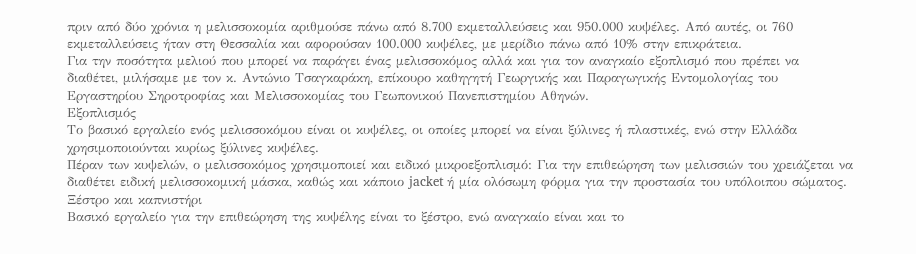πριν από δύο χρόνια η μελισσοκομία αριθμούσε πάνω από 8.700 εκμεταλλεύσεις και 950.000 κυψέλες. Από αυτές, οι 760 εκμεταλλεύσεις ήταν στη Θεσσαλία και αφορούσαν 100.000 κυψέλες, με μερίδιο πάνω από 10% στην επικράτεια.
Για την ποσότητα μελιού που μπορεί να παράγει ένας μελισσοκόμος αλλά και για τον αναγκαίο εξοπλισμό που πρέπει να διαθέτει, μιλήσαμε με τον κ. Αντώνιο Τσαγκαράκη, επίκουρο καθηγητή Γεωργικής και Παραγωγικής Εντομολογίας του Εργαστηρίου Σηροτροφίας και Μελισσοκομίας του Γεωπονικού Πανεπιστημίου Αθηνών.
Εξοπλισμός
Το βασικό εργαλείο ενός μελισσοκόμου είναι οι κυψέλες, οι οποίες μπορεί να είναι ξύλινες ή πλαστικές, ενώ στην Ελλάδα χρησιμοποιούνται κυρίως ξύλινες κυψέλες.
Πέραν των κυψελών, ο μελισσοκόμος χρησιμοποιεί και ειδικό μικροεξοπλισμό: Για την επιθεώρηση των μελισσιών του χρειάζεται να διαθέτει ειδική μελισσοκομική μάσκα, καθώς και κάποιο jacket ή μία ολόσωμη φόρμα για την προστασία του υπόλοιπου σώματος.
Ξέστρο και καπνιστήρι
Βασικό εργαλείο για την επιθεώρηση της κυψέλης είναι το ξέστρο, ενώ αναγκαίο είναι και το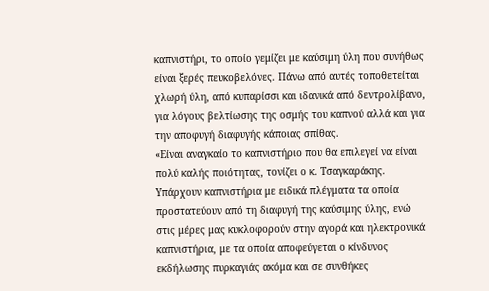καπνιστήρι, το οποίο γεμίζει με καύσιμη ύλη που συνήθως είναι ξερές πευκοβελόνες. Πάνω από αυτές τοποθετείται χλωρή ύλη, από κυπαρίσσι και ιδανικά από δεντρολίβανο, για λόγους βελτίωσης της οσμής του καπνού αλλά και για την αποφυγή διαφυγής κάποιας σπίθας.
«Είναι αναγκαίο το καπνιστήριο που θα επιλεγεί να είναι πολύ καλής ποιότητας, τονίζει ο κ. Τσαγκαράκης. Υπάρχουν καπνιστήρια με ειδικά πλέγματα τα οποία προστατεύουν από τη διαφυγή της καύσιμης ύλης, ενώ στις μέρες μας κυκλοφορούν στην αγορά και ηλεκτρονικά καπνιστήρια, με τα οποία αποφεύγεται ο κίνδυνος εκδήλωσης πυρκαγιάς ακόμα και σε συνθήκες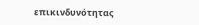επικινδυνότητας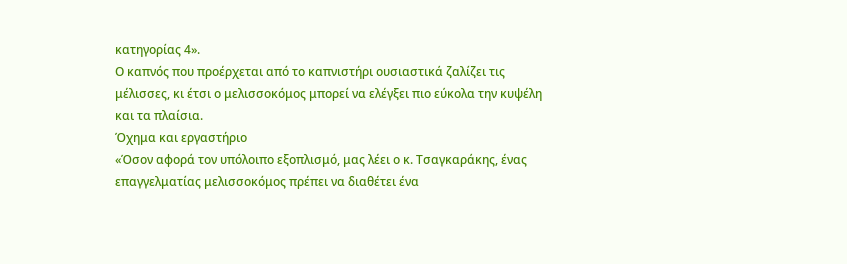κατηγορίας 4».
Ο καπνός που προέρχεται από το καπνιστήρι ουσιαστικά ζαλίζει τις μέλισσες, κι έτσι ο μελισσοκόμος μπορεί να ελέγξει πιο εύκολα την κυψέλη και τα πλαίσια.
Όχημα και εργαστήριο
«Όσον αφορά τον υπόλοιπο εξοπλισμό, μας λέει ο κ. Τσαγκαράκης, ένας επαγγελματίας μελισσοκόμος πρέπει να διαθέτει ένα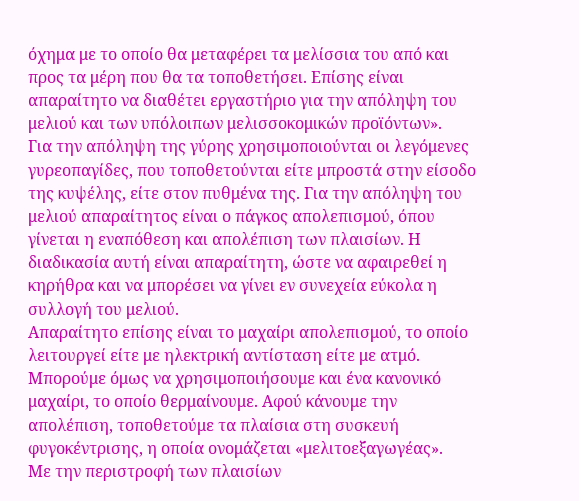όχημα με το οποίο θα μεταφέρει τα μελίσσια του από και προς τα μέρη που θα τα τοποθετήσει. Επίσης είναι απαραίτητο να διαθέτει εργαστήριο για την απόληψη του μελιού και των υπόλοιπων μελισσοκομικών προϊόντων».
Για την απόληψη της γύρης χρησιμοποιούνται οι λεγόμενες γυρεοπαγίδες, που τοποθετούνται είτε μπροστά στην είσοδο της κυψέλης, είτε στον πυθμένα της. Για την απόληψη του μελιού απαραίτητος είναι ο πάγκος απολεπισμού, όπου γίνεται η εναπόθεση και απολέπιση των πλαισίων. Η διαδικασία αυτή είναι απαραίτητη, ώστε να αφαιρεθεί η κηρήθρα και να μπορέσει να γίνει εν συνεχεία εύκολα η συλλογή του μελιού.
Απαραίτητο επίσης είναι το μαχαίρι απολεπισμού, το οποίο λειτουργεί είτε με ηλεκτρική αντίσταση είτε με ατμό. Μπορούμε όμως να χρησιμοποιήσουμε και ένα κανονικό μαχαίρι, το οποίο θερμαίνουμε. Αφού κάνουμε την απολέπιση, τοποθετούμε τα πλαίσια στη συσκευή φυγοκέντρισης, η οποία ονομάζεται «μελιτοεξαγωγέας».
Με την περιστροφή των πλαισίων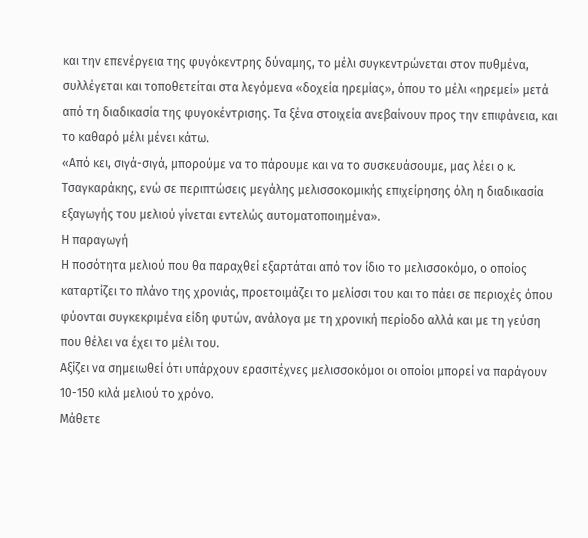και την επενέργεια της φυγόκεντρης δύναμης, το μέλι συγκεντρώνεται στον πυθμένα, συλλέγεται και τοποθετείται στα λεγόμενα «δοχεία ηρεμίας», όπου το μέλι «ηρεμεί» μετά από τη διαδικασία της φυγοκέντρισης. Τα ξένα στοιχεία ανεβαίνουν προς την επιφάνεια, και το καθαρό μέλι μένει κάτω.
«Από κει, σιγά-σιγά, μπορούμε να το πάρουμε και να το συσκευάσουμε, μας λέει ο κ. Τσαγκαράκης, ενώ σε περιπτώσεις μεγάλης μελισσοκομικής επιχείρησης όλη η διαδικασία εξαγωγής του μελιού γίνεται εντελώς αυτοματοποιημένα».
Η παραγωγή
Η ποσότητα μελιού που θα παραχθεί εξαρτάται από τον ίδιο το μελισσοκόμο, ο οποίος καταρτίζει το πλάνο της χρονιάς, προετοιμάζει το μελίσσι του και το πάει σε περιοχές όπου φύονται συγκεκριμένα είδη φυτών, ανάλογα με τη χρονική περίοδο αλλά και με τη γεύση που θέλει να έχει το μέλι του.
Αξίζει να σημειωθεί ότι υπάρχουν ερασιτέχνες μελισσοκόμοι οι οποίοι μπορεί να παράγουν 10-150 κιλά μελιού το χρόνο.
Μάθετε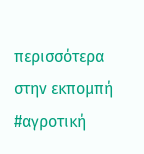περισσότερα στην εκπομπή #αγροτική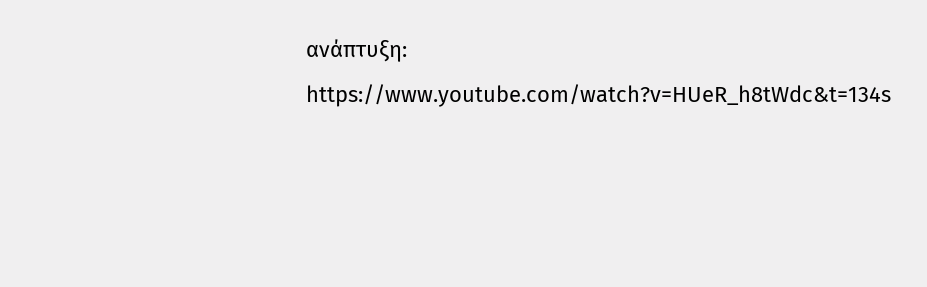ανάπτυξη: https://www.youtube.com/watch?v=HUeR_h8tWdc&t=134s